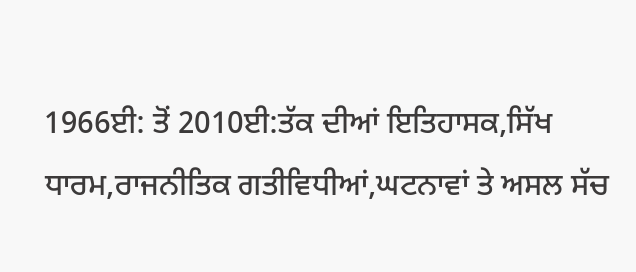1966ਈ: ਤੋਂ 2010ਈ:ਤੱਕ ਦੀਆਂ ਇਤਿਹਾਸਕ,ਸਿੱਖ ਧਾਰਮ,ਰਾਜਨੀਤਿਕ ਗਤੀਵਿਧੀਆਂ,ਘਟਨਾਵਾਂ ਤੇ ਅਸਲ ਸੱਚ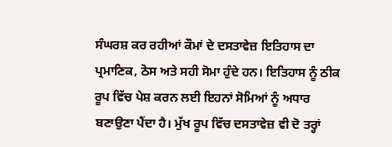ਸੰਘਰਸ਼ ਕਰ ਰਹੀਆਂ ਕੌਮਾਂ ਦੇ ਦਸਤਾਵੇਜ਼ ਇਤਿਹਾਸ ਦਾ ਪ੍ਰਮਾਣਿਕ, ਠੋਸ ਅਤੇ ਸਹੀ ਸੋਮਾ ਹੁੰਦੇ ਹਨ। ਇਤਿਹਾਸ ਨੂੰ ਠੀਕ ਰੂਪ ਵਿੱਚ ਪੇਸ਼ ਕਰਨ ਲਈ ਇਹਨਾਂ ਸੋਮਿਆਂ ਨੂੰ ਅਧਾਰ ਬਣਾਉਣਾ ਪੈਂਦਾ ਹੈ। ਮੁੱਖ ਰੂਪ ਵਿੱਚ ਦਸਤਾਵੇਜ਼ ਵੀ ਦੋ ਤਰ੍ਹਾਂ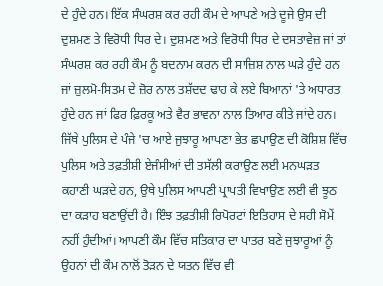ਦੇ ਹੁੰਦੇ ਹਨ। ਇੱਕ ਸੰਘਰਸ਼ ਕਰ ਰਹੀ ਕੌਮ ਦੇ ਆਪਣੇ ਅਤੇ ਦੂਜੇ ਉਸ ਦੀ ਦੁਸ਼ਮਣ ਤੇ ਵਿਰੋਧੀ ਧਿਰ ਦੇ। ਦੁਸ਼ਮਣ ਅਤੇ ਵਿਰੋਧੀ ਧਿਰ ਦੇ ਦਸਤਾਵੇਜ਼ ਜਾਂ ਤਾਂ ਸੰਘਰਸ਼ ਕਰ ਰਹੀ ਕੌਮ ਨੂੰ ਬਦਨਾਮ ਕਰਨ ਦੀ ਸਾਜ਼ਿਸ਼ ਨਾਲ ਘੜੇ ਹੁੰਦੇ ਹਨ ਜਾਂ ਜ਼ੁਲਮੋ-ਸਿਤਮ ਦੇ ਜ਼ੋਰ ਨਾਲ ਤਸ਼ੱਦਦ ਢਾਹ ਕੇ ਲਏ ਬਿਆਨਾਂ 'ਤੇ ਅਧਾਰਤ ਹੁੰਦੇ ਹਨ ਜਾਂ ਫਿਰ ਫ਼ਿਰਕੂ ਅਤੇ ਵੈਰ ਭਾਵਨਾ ਨਾਲ ਤਿਆਰ ਕੀਤੇ ਜਾਂਦੇ ਹਨ।
ਜਿੱਥੇ ਪੁਲਿਸ ਦੇ ਪੰਜੇ 'ਚ ਆਏ ਜੁਝਾਰੂ ਆਪਣਾ ਭੇਤ ਛਪਾਉਣ ਦੀ ਕੋਸ਼ਿਸ਼ ਵਿੱਚ ਪੁਲਿਸ ਅਤੇ ਤਫ਼ਤੀਸ਼ੀ ਏਜੰਸੀਆਂ ਦੀ ਤਸੱਲੀ ਕਰਾਉਣ ਲਈ ਮਨਘੜਤ ਕਹਾਣੀ ਘੜਦੇ ਹਨ, ਉਥੇ ਪੁਲਿਸ ਆਪਣੀ ਪ੍ਰਾਪਤੀ ਵਿਖਾਉਣ ਲਈ ਵੀ ਝੂਠ ਦਾ ਕੜਾਹ ਬਣਾਉਂਦੀ ਹੈ। ਇੰਝ ਤਫ਼ਤੀਸ਼ੀ ਰਿਪੋਰਟਾਂ ਇਤਿਹਾਸ ਦੇ ਸਹੀ ਸੋਮੇਂ ਨਹੀਂ ਹੁੰਦੀਆਂ। ਆਪਣੀ ਕੌਮ ਵਿੱਚ ਸਤਿਕਾਰ ਦਾ ਪਾਤਰ ਬਣੇ ਜੁਝਾਰੂਆਂ ਨੂੰ ਉਹਨਾਂ ਦੀ ਕੌਮ ਨਾਲੋਂ ਤੋੜਨ ਦੇ ਯਤਨ ਵਿੱਚ ਵੀ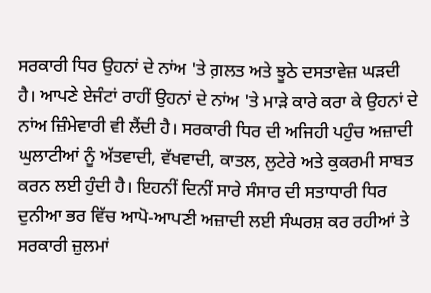ਸਰਕਾਰੀ ਧਿਰ ਉਹਨਾਂ ਦੇ ਨਾਂਅ 'ਤੇ ਗ਼ਲਤ ਅਤੇ ਝੂਠੇ ਦਸਤਾਵੇਜ਼ ਘੜਦੀ ਹੈ। ਆਪਣੇ ਏਜੰਟਾਂ ਰਾਹੀਂ ਉਹਨਾਂ ਦੇ ਨਾਂਅ 'ਤੇ ਮਾੜੇ ਕਾਰੇ ਕਰਾ ਕੇ ਉਹਨਾਂ ਦੇ ਨਾਂਅ ਜ਼ਿੰਮੇਵਾਰੀ ਵੀ ਲੈਂਦੀ ਹੈ। ਸਰਕਾਰੀ ਧਿਰ ਦੀ ਅਜਿਹੀ ਪਹੁੰਚ ਅਜ਼ਾਦੀ ਘੁਲਾਟੀਆਂ ਨੂੰ ਅੱਤਵਾਦੀ, ਵੱਖਵਾਦੀ, ਕਾਤਲ, ਲੁਟੇਰੇ ਅਤੇ ਕੁਕਰਮੀ ਸਾਬਤ ਕਰਨ ਲਈ ਹੁੰਦੀ ਹੈ। ਇਹਨੀਂ ਦਿਨੀਂ ਸਾਰੇ ਸੰਸਾਰ ਦੀ ਸਤਾਧਾਰੀ ਧਿਰ ਦੁਨੀਆ ਭਰ ਵਿੱਚ ਆਪੋ-ਆਪਣੀ ਅਜ਼ਾਦੀ ਲਈ ਸੰਘਰਸ਼ ਕਰ ਰਹੀਆਂ ਤੇ ਸਰਕਾਰੀ ਜ਼ੁਲਮਾਂ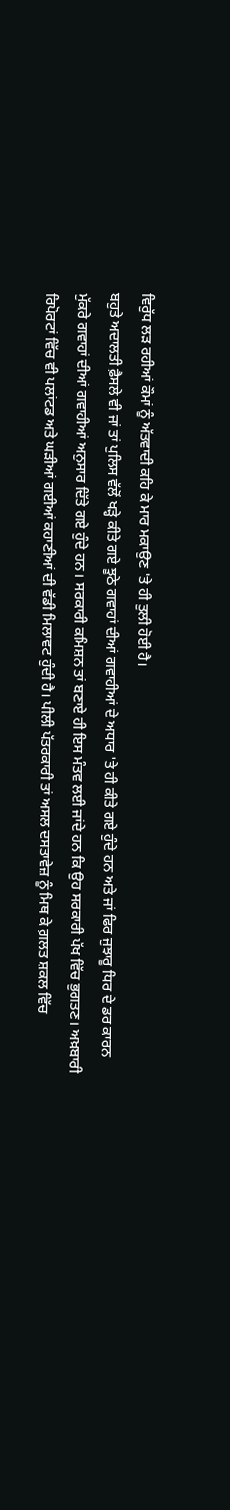ਵਿਰੁੱਧ ਲੜ ਰਹੀਆਂ ਕੌਮਾਂ ਨੂੰ ਅੱਤਵਾਦੀ ਕਹਿ ਕੇ ਮਾਰ ਮਕਾਉਣ 'ਤੇ ਹੀ ਤੁਲੀ ਹੋਈ ਹੈ।
ਬਹੁਤੇ ਅਦਾਲਤੀ ਫ਼ੈਸਲੇ ਵੀ ਜਾਂ ਤਾਂ ਪੁਲਿਸ ਵੱਲੋਂ ਖੜ੍ਹੇ ਕੀਤੇ ਗਏ ਝੂਠੇ ਗਵਾਹਾਂ ਦੀਆਂ ਗਵਾਹੀਆਂ ਦੇ ਅਧਾਰ 'ਤੇ ਹੀ ਕੀਤੇ ਗਏ ਹੁੰਦੇ ਹਨ ਅਤੇ ਜਾਂ ਫਿਰ ਜੁਝਾਰੂ ਧਿਰ ਦੇ ਡਰ ਕਾਰਨ ਮੁੱਕਰੇ ਗਵਾਹਾਂ ਦੀਆਂ ਗਵਾਹੀਆਂ ਅਨੁਸਾਰ ਦਿੱਤੇ ਗਏ ਹੁੰਦੇ ਹਨ। ਸਰਕਾਰੀ ਕਮਿਸ਼ਨ ਤਾਂ ਬਣਾਏ ਹੀ ਇਸ ਮੰਤਵ ਲਈ ਜਾਂਦੇ ਹਨ ਕਿ ਉਹ ਸਰਕਾਰੀ ਪੱਖ ਵਿੱਚ ਭੁਗਤਣ। ਅਖ਼ਬਾਰੀ ਰਿਪੋਰਟਾਂ ਵਿੱਚ ਵੀ ਪਲਾਂਟਡ ਅਤੇ ਘੜੀਆਂ ਗਈਆਂ ਕਹਾਣੀਆਂ ਦੀ ਵੱਡੀ ਮਿਲਾਵਟ ਹੁੰਦੀ ਹੈ। ਪੀਲੀ ਪੱਤਰਕਾਰੀ ਤਾਂ ਅਸਲ ਦਸਤਾਵੇਜ਼ ਨੂੰ ਮਿਥ ਕੇ ਗ਼ਲਤ ਸ਼ਕਲ ਵਿੱਚ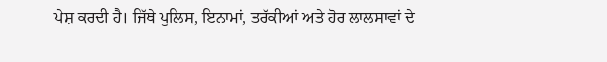ਪੇਸ਼ ਕਰਦੀ ਹੈ। ਜਿੱਥੇ ਪੁਲਿਸ, ਇਨਾਮਾਂ, ਤਰੱਕੀਆਂ ਅਤੇ ਹੋਰ ਲਾਲਸਾਵਾਂ ਦੇ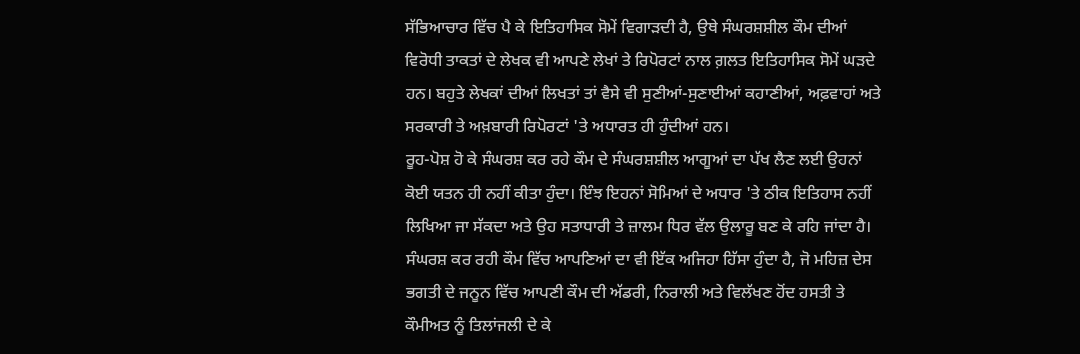ਸੱਭਿਆਚਾਰ ਵਿੱਚ ਪੈ ਕੇ ਇਤਿਹਾਸਿਕ ਸੋਮੇਂ ਵਿਗਾੜਦੀ ਹੈ, ਉਥੇ ਸੰਘਰਸ਼ਸ਼ੀਲ ਕੌਮ ਦੀਆਂ ਵਿਰੋਧੀ ਤਾਕਤਾਂ ਦੇ ਲੇਖਕ ਵੀ ਆਪਣੇ ਲੇਖਾਂ ਤੇ ਰਿਪੋਰਟਾਂ ਨਾਲ ਗ਼ਲਤ ਇਤਿਹਾਸਿਕ ਸੋਮੇਂ ਘੜਦੇ ਹਨ। ਬਹੁਤੇ ਲੇਖਕਾਂ ਦੀਆਂ ਲਿਖਤਾਂ ਤਾਂ ਵੈਸੇ ਵੀ ਸੁਣੀਆਂ-ਸੁਣਾਈਆਂ ਕਹਾਣੀਆਂ, ਅਫ਼ਵਾਹਾਂ ਅਤੇ ਸਰਕਾਰੀ ਤੇ ਅਖ਼ਬਾਰੀ ਰਿਪੋਰਟਾਂ 'ਤੇ ਅਧਾਰਤ ਹੀ ਹੁੰਦੀਆਂ ਹਨ।
ਰੂਹ-ਪੋਸ਼ ਹੋ ਕੇ ਸੰਘਰਸ਼ ਕਰ ਰਹੇ ਕੌਮ ਦੇ ਸੰਘਰਸ਼ਸ਼ੀਲ ਆਗੂਆਂ ਦਾ ਪੱਖ ਲੈਣ ਲਈ ਉਹਨਾਂ ਕੋਈ ਯਤਨ ਹੀ ਨਹੀਂ ਕੀਤਾ ਹੁੰਦਾ। ਇੰਝ ਇਹਨਾਂ ਸੋਮਿਆਂ ਦੇ ਅਧਾਰ 'ਤੇ ਠੀਕ ਇਤਿਹਾਸ ਨਹੀਂ ਲਿਖਿਆ ਜਾ ਸੱਕਦਾ ਅਤੇ ਉਹ ਸਤਾਧਾਰੀ ਤੇ ਜ਼ਾਲਮ ਧਿਰ ਵੱਲ ਉਲਾਰੂ ਬਣ ਕੇ ਰਹਿ ਜਾਂਦਾ ਹੈ।
ਸੰਘਰਸ਼ ਕਰ ਰਹੀ ਕੌਮ ਵਿੱਚ ਆਪਣਿਆਂ ਦਾ ਵੀ ਇੱਕ ਅਜਿਹਾ ਹਿੱਸਾ ਹੁੰਦਾ ਹੈ, ਜੋ ਮਹਿਜ਼ ਦੇਸ ਭਗਤੀ ਦੇ ਜਨੂਨ ਵਿੱਚ ਆਪਣੀ ਕੌਮ ਦੀ ਅੱਡਰੀ, ਨਿਰਾਲੀ ਅਤੇ ਵਿਲੱਖਣ ਹੋਂਦ ਹਸਤੀ ਤੇ ਕੌਮੀਅਤ ਨੂੰ ਤਿਲਾਂਜਲੀ ਦੇ ਕੇ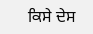ਕਿਸੇ ਦੇਸ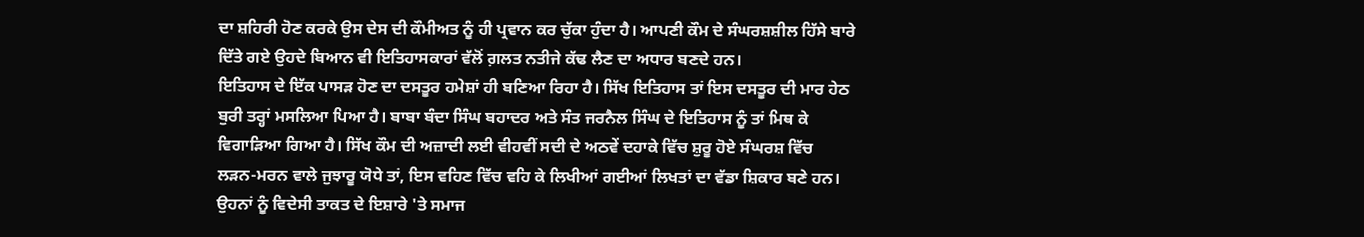ਦਾ ਸ਼ਹਿਰੀ ਹੋਣ ਕਰਕੇ ਉਸ ਦੇਸ ਦੀ ਕੌਮੀਅਤ ਨੂੰ ਹੀ ਪ੍ਰਵਾਨ ਕਰ ਚੁੱਕਾ ਹੁੰਦਾ ਹੈ। ਆਪਣੀ ਕੌਮ ਦੇ ਸੰਘਰਸ਼ਸ਼ੀਲ ਹਿੱਸੇ ਬਾਰੇ ਦਿੱਤੇ ਗਏ ਉਹਦੇ ਬਿਆਨ ਵੀ ਇਤਿਹਾਸਕਾਰਾਂ ਵੱਲੋਂ ਗ਼ਲਤ ਨਤੀਜੇ ਕੱਢ ਲੈਣ ਦਾ ਅਧਾਰ ਬਣਦੇ ਹਨ।
ਇਤਿਹਾਸ ਦੇ ਇੱਕ ਪਾਸੜ ਹੋਣ ਦਾ ਦਸਤੂਰ ਹਮੇਸ਼ਾਂ ਹੀ ਬਣਿਆ ਰਿਹਾ ਹੈ। ਸਿੱਖ ਇਤਿਹਾਸ ਤਾਂ ਇਸ ਦਸਤੂਰ ਦੀ ਮਾਰ ਹੇਠ ਬੁਰੀ ਤਰ੍ਹਾਂ ਮਸਲਿਆ ਪਿਆ ਹੈ। ਬਾਬਾ ਬੰਦਾ ਸਿੰਘ ਬਹਾਦਰ ਅਤੇ ਸੰਤ ਜਰਨੈਲ ਸਿੰਘ ਦੇ ਇਤਿਹਾਸ ਨੂੰ ਤਾਂ ਮਿਥ ਕੇ ਵਿਗਾੜਿਆ ਗਿਆ ਹੈ। ਸਿੱਖ ਕੌਮ ਦੀ ਅਜ਼ਾਦੀ ਲਈ ਵੀਹਵੀਂ ਸਦੀ ਦੇ ਅਠਵੇਂ ਦਹਾਕੇ ਵਿੱਚ ਸ਼ੁਰੂ ਹੋਏ ਸੰਘਰਸ਼ ਵਿੱਚ ਲੜਨ-ਮਰਨ ਵਾਲੇ ਜੁਝਾਰੂ ਯੋਧੇ ਤਾਂ, ਇਸ ਵਹਿਣ ਵਿੱਚ ਵਹਿ ਕੇ ਲਿਖੀਆਂ ਗਈਆਂ ਲਿਖਤਾਂ ਦਾ ਵੱਡਾ ਸ਼ਿਕਾਰ ਬਣੇ ਹਨ। ਉਹਨਾਂ ਨੂੰ ਵਿਦੇਸੀ ਤਾਕਤ ਦੇ ਇਸ਼ਾਰੇ 'ਤੇ ਸਮਾਜ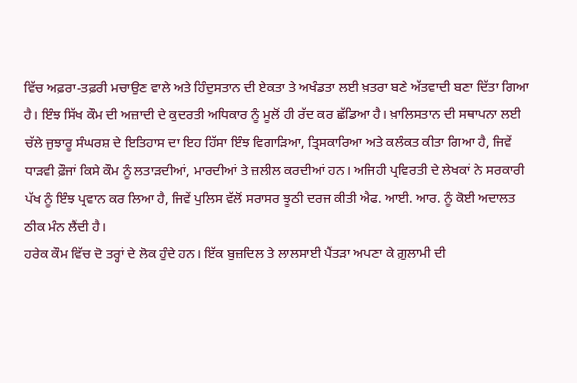ਵਿੱਚ ਅਫ਼ਰਾ-ਤਫ਼ਰੀ ਮਚਾਉਣ ਵਾਲੇ ਅਤੇ ਹਿੰਦੁਸਤਾਨ ਦੀ ਏਕਤਾ ਤੇ ਅਖੰਡਤਾ ਲਈ ਖ਼ਤਰਾ ਬਣੇ ਅੱਤਵਾਦੀ ਬਣਾ ਦਿੱਤਾ ਗਿਆ ਹੈ। ਇੰਝ ਸਿੱਖ ਕੌਮ ਦੀ ਅਜ਼ਾਦੀ ਦੇ ਕੁਦਰਤੀ ਅਧਿਕਾਰ ਨੂੰ ਮੂਲੋਂ ਹੀ ਰੱਦ ਕਰ ਛੱਡਿਆ ਹੈ। ਖ਼ਾਲਿਸਤਾਨ ਦੀ ਸਥਾਪਨਾ ਲਈ ਚੱਲੇ ਜੁਝਾਰੂ ਸੰਘਰਸ਼ ਦੇ ਇਤਿਹਾਸ ਦਾ ਇਹ ਹਿੱਸਾ ਇੰਝ ਵਿਗਾੜਿਆ, ਤ੍ਰਿਸਕਾਰਿਆ ਅਤੇ ਕਲੰਕਤ ਕੀਤਾ ਗਿਆ ਹੈ, ਜਿਵੇਂ ਧਾੜਵੀ ਫ਼ੌਜਾਂ ਕਿਸੇ ਕੌਮ ਨੂੰ ਲਤਾੜਦੀਆਂ, ਮਾਰਦੀਆਂ ਤੇ ਜ਼ਲੀਲ ਕਰਦੀਆਂ ਹਨ। ਅਜਿਹੀ ਪ੍ਰਵਿਰਤੀ ਦੇ ਲੇਖਕਾਂ ਨੇ ਸਰਕਾਰੀ ਪੱਖ ਨੂੰ ਇੰਝ ਪ੍ਰਵਾਨ ਕਰ ਲਿਆ ਹੈ, ਜਿਵੇਂ ਪੁਲਿਸ ਵੱਲੋਂ ਸਰਾਸਰ ਝੂਠੀ ਦਰਜ ਕੀਤੀ ਐਫ. ਆਈ. ਆਰ. ਨੂੰ ਕੋਈ ਅਦਾਲਤ ਠੀਕ ਮੰਨ ਲੈਂਦੀ ਹੈ।
ਹਰੇਕ ਕੌਮ ਵਿੱਚ ਦੋ ਤਰ੍ਹਾਂ ਦੇ ਲੋਕ ਹੁੰਦੇ ਹਨ। ਇੱਕ ਬੁਜ਼ਦਿਲ ਤੇ ਲਾਲਸਾਈ ਪੈਂਤੜਾ ਅਪਣਾ ਕੇ ਗ਼ੁਲਾਮੀ ਦੀ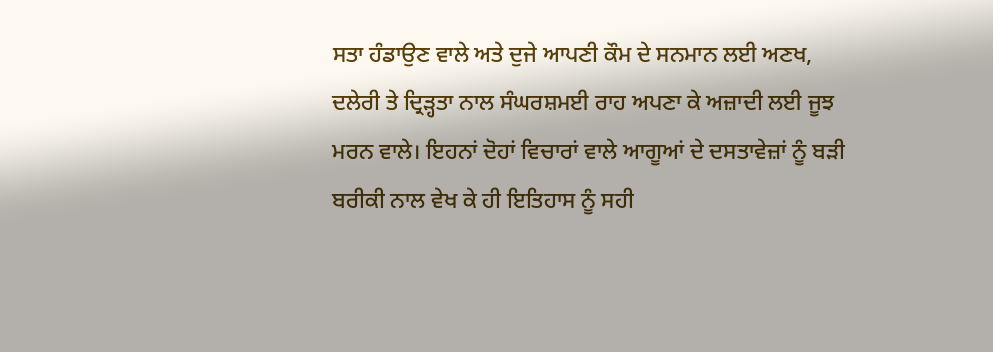ਸਤਾ ਹੰਡਾਉਣ ਵਾਲੇ ਅਤੇ ਦੁਜੇ ਆਪਣੀ ਕੌਮ ਦੇ ਸਨਮਾਨ ਲਈ ਅਣਖ, ਦਲੇਰੀ ਤੇ ਦ੍ਰਿੜ੍ਹਤਾ ਨਾਲ ਸੰਘਰਸ਼ਮਈ ਰਾਹ ਅਪਣਾ ਕੇ ਅਜ਼ਾਦੀ ਲਈ ਜੂਝ ਮਰਨ ਵਾਲੇ। ਇਹਨਾਂ ਦੋਹਾਂ ਵਿਚਾਰਾਂ ਵਾਲੇ ਆਗੂਆਂ ਦੇ ਦਸਤਾਵੇਜ਼ਾਂ ਨੂੰ ਬੜੀ ਬਰੀਕੀ ਨਾਲ ਵੇਖ ਕੇ ਹੀ ਇਤਿਹਾਸ ਨੂੰ ਸਹੀ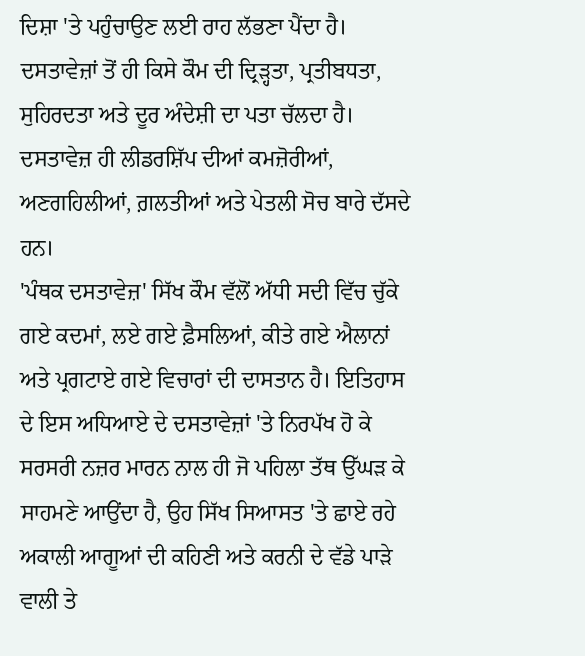ਦਿਸ਼ਾ 'ਤੇ ਪਹੁੰਚਾਉਣ ਲਈ ਰਾਹ ਲੱਭਣਾ ਪੈਂਦਾ ਹੈ। ਦਸਤਾਵੇਜ਼ਾਂ ਤੋਂ ਹੀ ਕਿਸੇ ਕੌਮ ਦੀ ਦ੍ਰਿੜ੍ਹਤਾ, ਪ੍ਰਤੀਬਧਤਾ, ਸੁਹਿਰਦਤਾ ਅਤੇ ਦੂਰ ਅੰਦੇਸ਼ੀ ਦਾ ਪਤਾ ਚੱਲਦਾ ਹੈ। ਦਸਤਾਵੇਜ਼ ਹੀ ਲੀਡਰਸ਼ਿੱਪ ਦੀਆਂ ਕਮਜ਼ੋਰੀਆਂ, ਅਣਗਹਿਲੀਆਂ, ਗ਼ਲਤੀਆਂ ਅਤੇ ਪੇਤਲੀ ਸੋਚ ਬਾਰੇ ਦੱਸਦੇ ਹਨ।
'ਪੰਥਕ ਦਸਤਾਵੇਜ਼' ਸਿੱਖ ਕੌਮ ਵੱਲੋਂ ਅੱਧੀ ਸਦੀ ਵਿੱਚ ਚੁੱਕੇ ਗਏ ਕਦਮਾਂ, ਲਏ ਗਏ ਫ਼ੈਸਲਿਆਂ, ਕੀਤੇ ਗਏ ਐਲਾਨਾਂ ਅਤੇ ਪ੍ਰਗਟਾਏ ਗਏ ਵਿਚਾਰਾਂ ਦੀ ਦਾਸਤਾਨ ਹੈ। ਇਤਿਹਾਸ ਦੇ ਇਸ ਅਧਿਆਏ ਦੇ ਦਸਤਾਵੇਜ਼ਾਂ 'ਤੇ ਨਿਰਪੱਖ ਹੋ ਕੇ ਸਰਸਰੀ ਨਜ਼ਰ ਮਾਰਨ ਨਾਲ ਹੀ ਜੋ ਪਹਿਲਾ ਤੱਥ ਉੱਘੜ ਕੇ ਸਾਹਮਣੇ ਆਉਂਦਾ ਹੈ, ਉਹ ਸਿੱਖ ਸਿਆਸਤ 'ਤੇ ਛਾਏ ਰਹੇ ਅਕਾਲੀ ਆਗੂਆਂ ਦੀ ਕਹਿਣੀ ਅਤੇ ਕਰਨੀ ਦੇ ਵੱਡੇ ਪਾੜੇ ਵਾਲੀ ਤੇ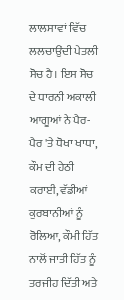ਲਾਲਸਾਵਾਂ ਵਿੱਚ ਲਲਚਾਉਂਦੀ ਪੇਤਲੀ ਸੋਚ ਹੈ। ਇਸ ਸੋਚ ਦੇ ਧਾਰਨੀ ਅਕਾਲੀ ਆਗੂਆਂ ਨੇ ਪੈਰ-ਪੈਰ 'ਤੇ ਧੋਖਾ ਖਾਧਾ, ਕੌਮ ਦੀ ਹੇਠੀ ਕਰਾਈ, ਵੱਡੀਆਂ ਕੁਰਬਾਨੀਆਂ ਨੂੰ ਰੋਲਿਆ, ਕੌਮੀ ਹਿੱਤ ਨਾਲੋਂ ਜਾਤੀ ਹਿੱਤ ਨੂੰ ਤਰਜੀਹ ਦਿੱਤੀ ਅਤੇ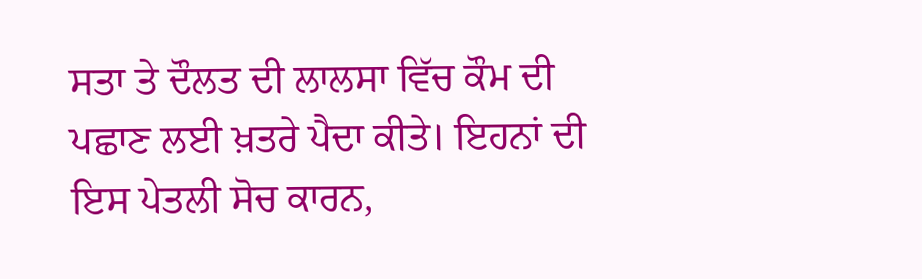ਸਤਾ ਤੇ ਦੌਲਤ ਦੀ ਲਾਲਸਾ ਵਿੱਚ ਕੌਮ ਦੀ ਪਛਾਣ ਲਈ ਖ਼ਤਰੇ ਪੈਦਾ ਕੀਤੇ। ਇਹਨਾਂ ਦੀ ਇਸ ਪੇਤਲੀ ਸੋਚ ਕਾਰਨ,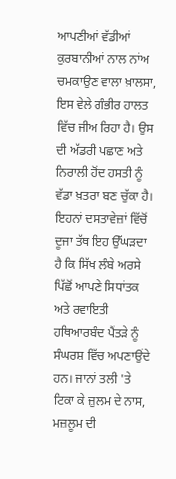ਆਪਣੀਆਂ ਵੱਡੀਆਂ ਕੁਰਬਾਨੀਆਂ ਨਾਲ ਨਾਂਅ ਚਮਕਾਉਣ ਵਾਲਾ ਖ਼ਾਲਸਾ, ਇਸ ਵੇਲੇ ਗੰਭੀਰ ਹਾਲਤ ਵਿੱਚ ਜੀਅ ਰਿਹਾ ਹੈ। ਉਸ ਦੀ ਅੱਡਰੀ ਪਛਾਣ ਅਤੇ ਨਿਰਾਲੀ ਹੋਂਦ ਹਸਤੀ ਨੂੰ ਵੱਡਾ ਖ਼ਤਰਾ ਬਣ ਚੁੱਕਾ ਹੈ।
ਇਹਨਾਂ ਦਸਤਾਵੇਜ਼ਾਂ ਵਿੱਚੋਂ ਦੂਜਾ ਤੱਥ ਇਹ ਉੱਘੜਦਾ ਹੈ ਕਿ ਸਿੱਖ ਲੰਬੇ ਅਰਸੇ ਪਿੱਛੋਂ ਆਪਣੇ ਸਿਧਾਂਤਕ ਅਤੇ ਰਵਾਇਤੀ ਹਥਿਆਰਬੰਦ ਪੈਂਤੜੇ ਨੂੰ ਸੰਘਰਸ਼ ਵਿੱਚ ਅਪਣਾਉਂਦੇ ਹਨ। ਜਾਨਾਂ ਤਲੀ 'ਤੇ ਟਿਕਾ ਕੇ ਜ਼ੁਲਮ ਦੇ ਨਾਸ, ਮਜ਼ਲੂਮ ਦੀ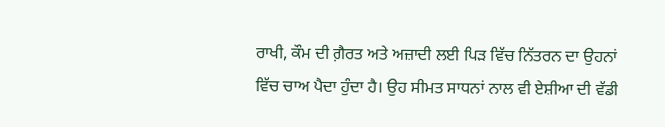ਰਾਖੀ, ਕੌਮ ਦੀ ਗ਼ੈਰਤ ਅਤੇ ਅਜ਼ਾਦੀ ਲਈ ਪਿੜ ਵਿੱਚ ਨਿੱਤਰਨ ਦਾ ਉਹਨਾਂ ਵਿੱਚ ਚਾਅ ਪੈਦਾ ਹੁੰਦਾ ਹੈ। ਉਹ ਸੀਮਤ ਸਾਧਨਾਂ ਨਾਲ ਵੀ ਏਸ਼ੀਆ ਦੀ ਵੱਡੀ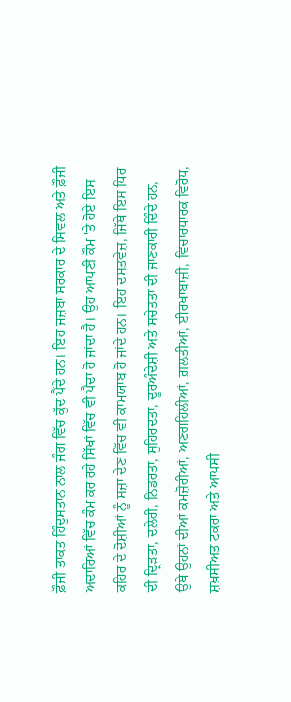ਫ਼ੌਜੀ ਤਾਕਤ ਹਿੰਦੁਸਤਾਨ ਨਾਲ ਜੰਗ ਵਿੱਚ ਕੁੱਦ ਪੈਂਦੇ ਹਨ। ਇਹ ਜਜ਼ਬਾ ਸਰਕਾਰ ਦੇ ਸਿਵਲ ਅਤੇ ਫ਼ੌਜੀ ਅਦਾਰਿਆਂ ਵਿੱਚ ਕੰਮ ਕਰ ਰਹੇ ਸਿੱਖਾਂ ਵਿੱਚ ਵੀ ਪੈਦਾ ਹੋ ਜਾਂਦਾ ਹੈ। ਉਹ ਆਪਣੀ ਕੌਮ 'ਤੇ ਹੋਏ ਇਸ ਕਹਿਰ ਦੇ ਦੋਸ਼ੀਆਂ ਨੂੰ ਸਜ਼ਾ ਦੇਣ ਵਿੱਚ ਵੀ ਕਾਮਯਾਬ ਹੋ ਜਾਂਦੇ ਹਨ। ਇਹ ਦਸਤਵੇਜ਼, ਜਿੱਥੇ ਇਸ ਧਿਰ ਦੀ ਦ੍ਰਿੜਤਾ, ਦਲੇਰੀ, ਨਿਡਰਤਾ, ਸੁਹਿਰਦਤਾ, ਦੂਰਅੰਦੇਸ਼ੀ ਅਤੇ ਸਚੇਤਤਾ ਦੀ ਜਾਣਕਾਰੀ ਦਿੰਦੇ ਹਨ, ਉਥੇ ਉਹਨਾਂ ਦੀਆਂ ਕਮਜ਼ੋਰੀਆਂ, ਅਣਗਹਿਲੀਆਂ, ਗ਼ਲਤੀਆਂ, ਈਰਖਾਬਾਜ਼ੀ, ਵਿਚਾਰਧਾਰਕ ਵਿਰੋਧ, ਸ਼ਖ਼ਸੀਅਤ ਟਕਰਾ ਅਤੇ ਆਪਸੀ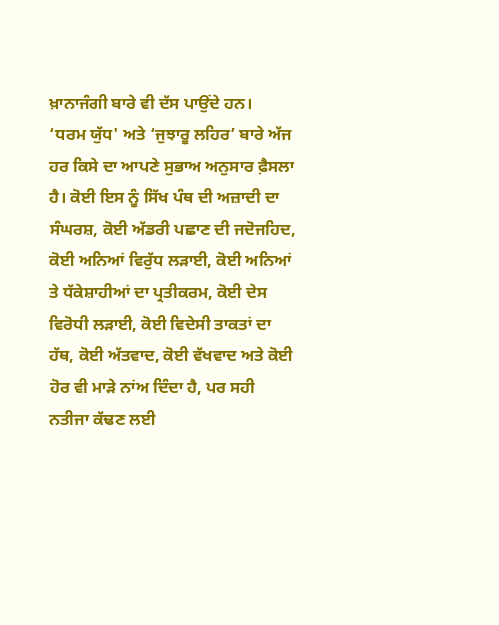ਖ਼ਾਨਾਜੰਗੀ ਬਾਰੇ ਵੀ ਦੱਸ ਪਾਉਂਦੇ ਹਨ।
‘ਧਰਮ ਯੁੱਧ' ਅਤੇ ‘ਜੁਝਾਰੂ ਲਹਿਰ’ ਬਾਰੇ ਅੱਜ ਹਰ ਕਿਸੇ ਦਾ ਆਪਣੇ ਸੁਭਾਅ ਅਨੁਸਾਰ ਫ਼ੈਸਲਾ ਹੈ। ਕੋਈ ਇਸ ਨੂੰ ਸਿੱਖ ਪੰਥ ਦੀ ਅਜ਼ਾਦੀ ਦਾ ਸੰਘਰਸ਼, ਕੋਈ ਅੱਡਰੀ ਪਛਾਣ ਦੀ ਜਦੋਜਹਿਦ, ਕੋਈ ਅਨਿਆਂ ਵਿਰੁੱਧ ਲੜਾਈ, ਕੋਈ ਅਨਿਆਂ ਤੇ ਧੱਕੇਸ਼ਾਹੀਆਂ ਦਾ ਪ੍ਰਤੀਕਰਮ, ਕੋਈ ਦੇਸ ਵਿਰੋਧੀ ਲੜਾਈ, ਕੋਈ ਵਿਦੇਸੀ ਤਾਕਤਾਂ ਦਾ ਹੱਥ, ਕੋਈ ਅੱਤਵਾਦ, ਕੋਈ ਵੱਖਵਾਦ ਅਤੇ ਕੋਈ ਹੋਰ ਵੀ ਮਾੜੇ ਨਾਂਅ ਦਿੰਦਾ ਹੈ, ਪਰ ਸਹੀ ਨਤੀਜਾ ਕੱਢਣ ਲਈ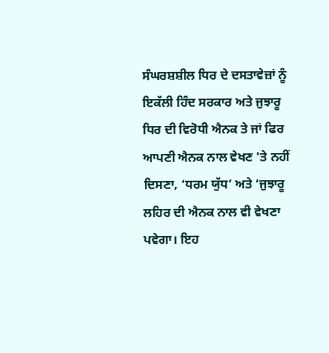ਸੰਘਰਸ਼ਸ਼ੀਲ ਧਿਰ ਦੇ ਦਸਤਾਵੇਜ਼ਾਂ ਨੂੰ ਇਕੱਲੀ ਹਿੰਦ ਸਰਕਾਰ ਅਤੇ ਜੁਝਾਰੂ ਧਿਰ ਦੀ ਵਿਰੋਧੀ ਐਨਕ ਤੇ ਜਾਂ ਫਿਰ ਆਪਣੀ ਐਨਕ ਨਾਲ ਵੇਖਣ 'ਤੇ ਨਹੀਂ ਦਿਸਣਾ, ‘ਧਰਮ ਯੁੱਧ’ ਅਤੇ ‘ਜੁਝਾਰੂ ਲਹਿਰ ਦੀ ਐਨਕ ਨਾਲ ਵੀ ਵੇਖਣਾ ਪਵੇਗਾ। ਇਹ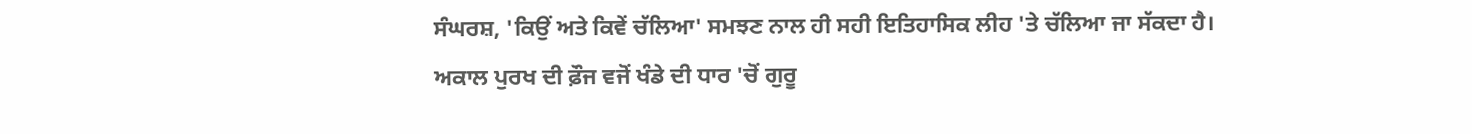ਸੰਘਰਸ਼, 'ਕਿਉਂ ਅਤੇ ਕਿਵੇਂ ਚੱਲਿਆ' ਸਮਝਣ ਨਾਲ ਹੀ ਸਹੀ ਇਤਿਹਾਸਿਕ ਲੀਹ 'ਤੇ ਚੱਲਿਆ ਜਾ ਸੱਕਦਾ ਹੈ।
ਅਕਾਲ ਪੁਰਖ ਦੀ ਫ਼ੌਜ ਵਜੋਂ ਖੰਡੇ ਦੀ ਧਾਰ 'ਚੋਂ ਗੁਰੂ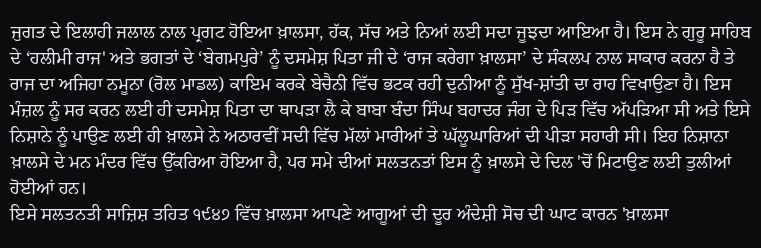ਜੁਗਤ ਦੇ ਇਲਾਹੀ ਜਲਾਲ ਨਾਲ ਪ੍ਰਗਟ ਹੋਇਆ ਖ਼ਾਲਸਾ, ਹੱਕ, ਸੱਚ ਅਤੇ ਨਿਆਂ ਲਈ ਸਦਾ ਜੂਝਦਾ ਆਇਆ ਹੈ। ਇਸ ਨੇ ਗੁਰੂ ਸਾਹਿਬ ਦੇ ‘ਹਲੀਮੀ ਰਾਜ' ਅਤੇ ਭਗਤਾਂ ਦੇ ‘ਬੇਗਮਪੁਰੇ’ ਨੂੰ ਦਸਮੇਸ਼ ਪਿਤਾ ਜੀ ਦੇ ‘ਰਾਜ ਕਰੇਗਾ ਖ਼ਾਲਸਾ’ ਦੇ ਸੰਕਲਪ ਨਾਲ ਸਾਕਾਰ ਕਰਨਾ ਹੈ ਤੇ ਰਾਜ ਦਾ ਅਜਿਹਾ ਨਮੂਨਾ (ਰੋਲ ਮਾਡਲ) ਕਾਇਮ ਕਰਕੇ ਬੇਚੈਨੀ ਵਿੱਚ ਭਟਕ ਰਹੀ ਦੁਨੀਆ ਨੂੰ ਸੁੱਖ-ਸ਼ਾਂਤੀ ਦਾ ਰਾਹ ਵਿਖਾਉਣਾ ਹੈ। ਇਸ ਮੰਜ਼ਲ ਨੂੰ ਸਰ ਕਰਨ ਲਈ ਹੀ ਦਸਮੇਸ਼ ਪਿਤਾ ਦਾ ਥਾਪੜਾ ਲੈ ਕੇ ਬਾਬਾ ਬੰਦਾ ਸਿੰਘ ਬਹਾਦਰ ਜੰਗ ਦੇ ਪਿੜ ਵਿੱਚ ਅੱਪੜਿਆ ਸੀ ਅਤੇ ਇਸੇ ਨਿਸ਼ਾਨੇ ਨੂੰ ਪਾਉਣ ਲਈ ਹੀ ਖ਼ਾਲਸੇ ਨੇ ਅਠਾਰਵੀਂ ਸਦੀ ਵਿੱਚ ਮੱਲਾਂ ਮਾਰੀਆਂ ਤੇ ਘੱਲੂਘਾਰਿਆਂ ਦੀ ਪੀੜਾ ਸਹਾਰੀ ਸੀ। ਇਹ ਨਿਸ਼ਾਨਾ ਖ਼ਾਲਸੇ ਦੇ ਮਨ ਮੰਦਰ ਵਿੱਚ ਉੱਕਰਿਆ ਹੋਇਆ ਹੈ, ਪਰ ਸਮੇ ਦੀਆਂ ਸਲਤਨਤਾਂ ਇਸ ਨੂੰ ਖ਼ਾਲਸੇ ਦੇ ਦਿਲ 'ਚੋਂ ਮਿਟਾਉਣ ਲਈ ਤੁਲੀਆਂ ਹੋਈਆਂ ਹਨ।
ਇਸੇ ਸਲਤਨਤੀ ਸਾਜ਼ਿਸ਼ ਤਹਿਤ ੧੯੪੭ ਵਿੱਚ ਖ਼ਾਲਸਾ ਆਪਣੇ ਆਗੂਆਂ ਦੀ ਦੂਰ ਅੰਦੇਸ਼ੀ ਸੋਚ ਦੀ ਘਾਟ ਕਾਰਨ 'ਖ਼ਾਲਸਾ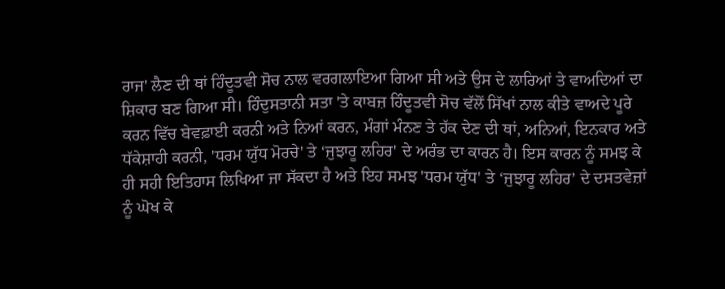ਰਾਜ' ਲੈਣ ਦੀ ਥਾਂ ਹਿੰਦੂਤਵੀ ਸੋਚ ਨਾਲ ਵਰਗਲਾਇਆ ਗਿਆ ਸੀ ਅਤੇ ਉਸ ਦੇ ਲਾਰਿਆਂ ਤੇ ਵਾਅਦਿਆਂ ਦਾ ਸ਼ਿਕਾਰ ਬਣ ਗਿਆ ਸੀ। ਹਿੰਦੁਸਤਾਨੀ ਸਤਾ 'ਤੇ ਕਾਬਜ਼ ਹਿੰਦੂਤਵੀ ਸੋਚ ਵੱਲੋਂ ਸਿੱਖਾਂ ਨਾਲ ਕੀਤੇ ਵਾਅਦੇ ਪੂਰੇ ਕਰਨ ਵਿੱਚ ਬੇਵਫ਼ਾਈ ਕਰਨੀ ਅਤੇ ਨਿਆਂ ਕਰਨ, ਮੰਗਾਂ ਮੰਨਣ ਤੇ ਹੱਕ ਦੇਣ ਦੀ ਥਾਂ, ਅਨਿਆਂ, ਇਨਕਾਰ ਅਤੇ ਧੱਕੇਸ਼ਾਹੀ ਕਰਨੀ, 'ਧਰਮ ਯੁੱਧ ਮੋਰਚੇ' ਤੇ ‘ਜੁਝਾਰੂ ਲਹਿਰ' ਦੇ ਅਰੰਭ ਦਾ ਕਾਰਨ ਹੈ। ਇਸ ਕਾਰਨ ਨੂੰ ਸਮਝ ਕੇ ਹੀ ਸਹੀ ਇਤਿਹਾਸ ਲਿਖਿਆ ਜਾ ਸੱਕਦਾ ਹੈ ਅਤੇ ਇਹ ਸਮਝ 'ਧਰਮ ਯੁੱਧ' ਤੇ ‘ਜੁਝਾਰੂ ਲਹਿਰ’ ਦੇ ਦਸਤਵੇਜ਼ਾਂ ਨੂੰ ਘੋਖ ਕੇ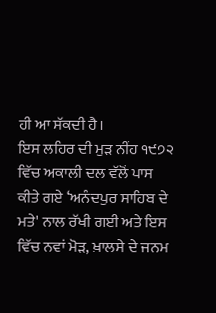ਹੀ ਆ ਸੱਕਦੀ ਹੈ।
ਇਸ ਲਹਿਰ ਦੀ ਮੁੜ ਨੀਂਹ ੧੯੭੨ ਵਿੱਚ ਅਕਾਲੀ ਦਲ ਵੱਲੋਂ ਪਾਸ ਕੀਤੇ ਗਏ ‘ਅਨੰਦਪੁਰ ਸਾਹਿਬ ਦੇ ਮਤੇ' ਨਾਲ ਰੱਖੀ ਗਈ ਅਤੇ ਇਸ ਵਿੱਚ ਨਵਾਂ ਮੋੜ, ਖ਼ਾਲਸੇ ਦੇ ਜਨਮ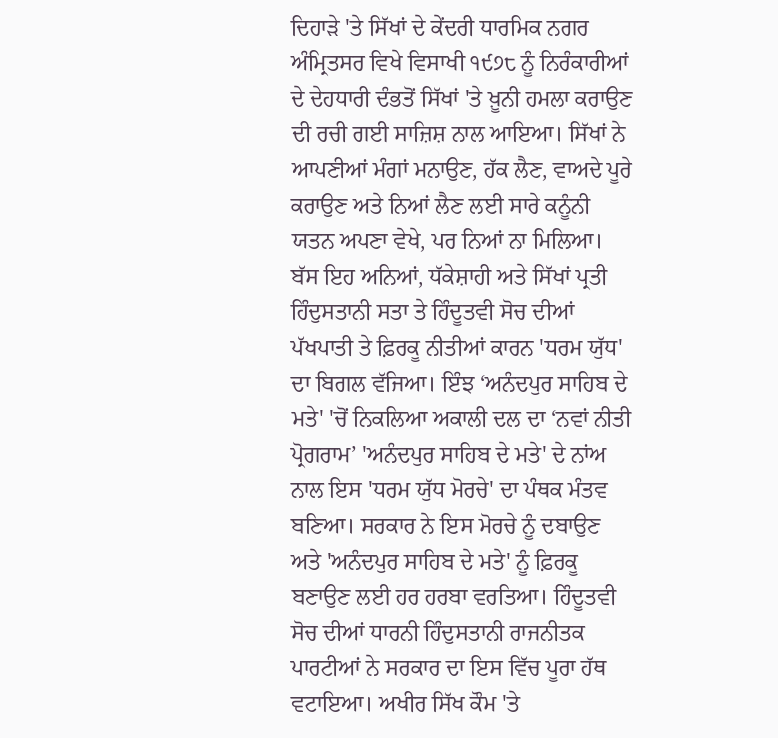ਦਿਹਾੜੇ 'ਤੇ ਸਿੱਖਾਂ ਦੇ ਕੇਂਦਰੀ ਧਾਰਮਿਕ ਨਗਰ ਅੰਮ੍ਰਿਤਸਰ ਵਿਖੇ ਵਿਸਾਖੀ ੧੯੭੮ ਨੂੰ ਨਿਰੰਕਾਰੀਆਂ ਦੇ ਦੇਹਧਾਰੀ ਦੰਭਤੋਂ ਸਿੱਖਾਂ 'ਤੇ ਖ਼ੂਨੀ ਹਮਲਾ ਕਰਾਉਣ ਦੀ ਰਚੀ ਗਈ ਸਾਜ਼ਿਸ਼ ਨਾਲ ਆਇਆ। ਸਿੱਖਾਂ ਨੇ ਆਪਣੀਆਂ ਮੰਗਾਂ ਮਨਾਉਣ, ਹੱਕ ਲੈਣ, ਵਾਅਦੇ ਪੂਰੇ ਕਰਾਉਣ ਅਤੇ ਨਿਆਂ ਲੈਣ ਲਈ ਸਾਰੇ ਕਨੂੰਨੀ ਯਤਨ ਅਪਣਾ ਵੇਖੇ, ਪਰ ਨਿਆਂ ਨਾ ਮਿਲਿਆ। ਬੱਸ ਇਹ ਅਨਿਆਂ, ਧੱਕੇਸ਼ਾਹੀ ਅਤੇ ਸਿੱਖਾਂ ਪ੍ਰਤੀ ਹਿੰਦੁਸਤਾਨੀ ਸਤਾ ਤੇ ਹਿੰਦੂਤਵੀ ਸੋਚ ਦੀਆਂ ਪੱਖਪਾਤੀ ਤੇ ਫ਼ਿਰਕੂ ਨੀਤੀਆਂ ਕਾਰਨ 'ਧਰਮ ਯੁੱਧ' ਦਾ ਬਿਗਲ ਵੱਜਿਆ। ਇੰਝ ‘ਅਨੰਦਪੁਰ ਸਾਹਿਬ ਦੇ ਮਤੇ' 'ਚੋਂ ਨਿਕਲਿਆ ਅਕਾਲੀ ਦਲ ਦਾ ‘ਨਵਾਂ ਨੀਤੀ ਪ੍ਰੋਗਰਾਮ’ 'ਅਨੰਦਪੁਰ ਸਾਹਿਬ ਦੇ ਮਤੇ' ਦੇ ਨਾਂਅ ਨਾਲ ਇਸ 'ਧਰਮ ਯੁੱਧ ਮੋਰਚੇ' ਦਾ ਪੰਥਕ ਮੰਤਵ ਬਣਿਆ। ਸਰਕਾਰ ਨੇ ਇਸ ਮੋਰਚੇ ਨੂੰ ਦਬਾਉਣ ਅਤੇ 'ਅਨੰਦਪੁਰ ਸਾਹਿਬ ਦੇ ਮਤੇ' ਨੂੰ ਫ਼ਿਰਕੂ ਬਣਾਉਣ ਲਈ ਹਰ ਹਰਬਾ ਵਰਤਿਆ। ਹਿੰਦੂਤਵੀ ਸੋਚ ਦੀਆਂ ਧਾਰਨੀ ਹਿੰਦੁਸਤਾਨੀ ਰਾਜਨੀਤਕ ਪਾਰਟੀਆਂ ਨੇ ਸਰਕਾਰ ਦਾ ਇਸ ਵਿੱਚ ਪੂਰਾ ਹੱਥ ਵਟਾਇਆ। ਅਖੀਰ ਸਿੱਖ ਕੌਮ 'ਤੇ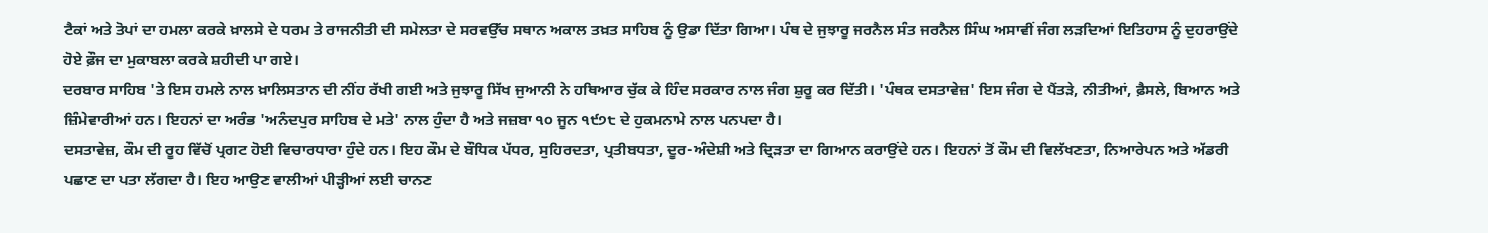ਟੈਕਾਂ ਅਤੇ ਤੋਪਾਂ ਦਾ ਹਮਲਾ ਕਰਕੇ ਖ਼ਾਲਸੇ ਦੇ ਧਰਮ ਤੇ ਰਾਜਨੀਤੀ ਦੀ ਸਮੇਲਤਾ ਦੇ ਸਰਵਉੱਚ ਸਥਾਨ ਅਕਾਲ ਤਖ਼ਤ ਸਾਹਿਬ ਨੂੰ ਉਡਾ ਦਿੱਤਾ ਗਿਆ। ਪੰਥ ਦੇ ਜੁਝਾਰੂ ਜਰਨੈਲ ਸੰਤ ਜਰਨੈਲ ਸਿੰਘ ਅਸਾਵੀਂ ਜੰਗ ਲੜਦਿਆਂ ਇਤਿਹਾਸ ਨੂੰ ਦੁਹਰਾਉਂਦੇ ਹੋਏ ਫ਼ੌਜ ਦਾ ਮੁਕਾਬਲਾ ਕਰਕੇ ਸ਼ਹੀਦੀ ਪਾ ਗਏ।
ਦਰਬਾਰ ਸਾਹਿਬ 'ਤੇ ਇਸ ਹਮਲੇ ਨਾਲ ਖ਼ਾਲਿਸਤਾਨ ਦੀ ਨੀਂਹ ਰੱਖੀ ਗਈ ਅਤੇ ਜੁਝਾਰੂ ਸਿੱਖ ਜੁਆਨੀ ਨੇ ਹਥਿਆਰ ਚੁੱਕ ਕੇ ਹਿੰਦ ਸਰਕਾਰ ਨਾਲ ਜੰਗ ਸ਼ੁਰੂ ਕਰ ਦਿੱਤੀ। 'ਪੰਥਕ ਦਸਤਾਵੇਜ਼' ਇਸ ਜੰਗ ਦੇ ਪੈਂਤੜੇ, ਨੀਤੀਆਂ, ਫ਼ੈਸਲੇ, ਬਿਆਨ ਅਤੇ ਜ਼ਿੰਮੇਵਾਰੀਆਂ ਹਨ। ਇਹਨਾਂ ਦਾ ਅਰੰਭ 'ਅਨੰਦਪੁਰ ਸਾਹਿਬ ਦੇ ਮਤੇ' ਨਾਲ ਹੁੰਦਾ ਹੈ ਅਤੇ ਜਜ਼ਬਾ ੧੦ ਜੂਨ ੧੯੭੮ ਦੇ ਹੁਕਮਨਾਮੇ ਨਾਲ ਪਨਪਦਾ ਹੈ।
ਦਸਤਾਵੇਜ਼, ਕੌਮ ਦੀ ਰੂਹ ਵਿੱਚੋਂ ਪ੍ਰਗਟ ਹੋਈ ਵਿਚਾਰਧਾਰਾ ਹੁੰਦੇ ਹਨ। ਇਹ ਕੌਮ ਦੇ ਬੌਧਿਕ ਪੱਧਰ, ਸੁਹਿਰਦਤਾ, ਪ੍ਰਤੀਬਧਤਾ, ਦੂਰ-ਅੰਦੇਸ਼ੀ ਅਤੇ ਦ੍ਰਿੜਤਾ ਦਾ ਗਿਆਨ ਕਰਾਉਂਦੇ ਹਨ। ਇਹਨਾਂ ਤੋਂ ਕੌਮ ਦੀ ਵਿਲੱਖਣਤਾ, ਨਿਆਰੇਪਨ ਅਤੇ ਅੱਡਰੀ ਪਛਾਣ ਦਾ ਪਤਾ ਲੱਗਦਾ ਹੈ। ਇਹ ਆਉਣ ਵਾਲੀਆਂ ਪੀੜ੍ਹੀਆਂ ਲਈ ਚਾਨਣ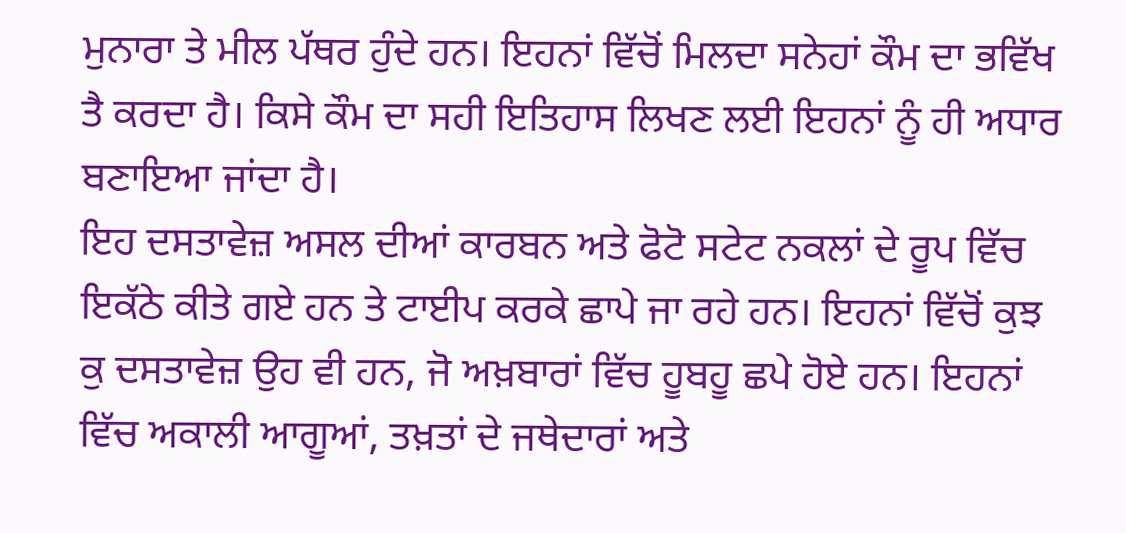ਮੁਨਾਰਾ ਤੇ ਮੀਲ ਪੱਥਰ ਹੁੰਦੇ ਹਨ। ਇਹਨਾਂ ਵਿੱਚੋਂ ਮਿਲਦਾ ਸਨੇਹਾਂ ਕੌਮ ਦਾ ਭਵਿੱਖ ਤੈ ਕਰਦਾ ਹੈ। ਕਿਸੇ ਕੌਮ ਦਾ ਸਹੀ ਇਤਿਹਾਸ ਲਿਖਣ ਲਈ ਇਹਨਾਂ ਨੂੰ ਹੀ ਅਧਾਰ ਬਣਾਇਆ ਜਾਂਦਾ ਹੈ।
ਇਹ ਦਸਤਾਵੇਜ਼ ਅਸਲ ਦੀਆਂ ਕਾਰਬਨ ਅਤੇ ਫੋਟੋ ਸਟੇਟ ਨਕਲਾਂ ਦੇ ਰੂਪ ਵਿੱਚ ਇਕੱਠੇ ਕੀਤੇ ਗਏ ਹਨ ਤੇ ਟਾਈਪ ਕਰਕੇ ਛਾਪੇ ਜਾ ਰਹੇ ਹਨ। ਇਹਨਾਂ ਵਿੱਚੋਂ ਕੁਝ ਕੁ ਦਸਤਾਵੇਜ਼ ਉਹ ਵੀ ਹਨ, ਜੋ ਅਖ਼ਬਾਰਾਂ ਵਿੱਚ ਹੂਬਹੂ ਛਪੇ ਹੋਏ ਹਨ। ਇਹਨਾਂ ਵਿੱਚ ਅਕਾਲੀ ਆਗੂਆਂ, ਤਖ਼ਤਾਂ ਦੇ ਜਥੇਦਾਰਾਂ ਅਤੇ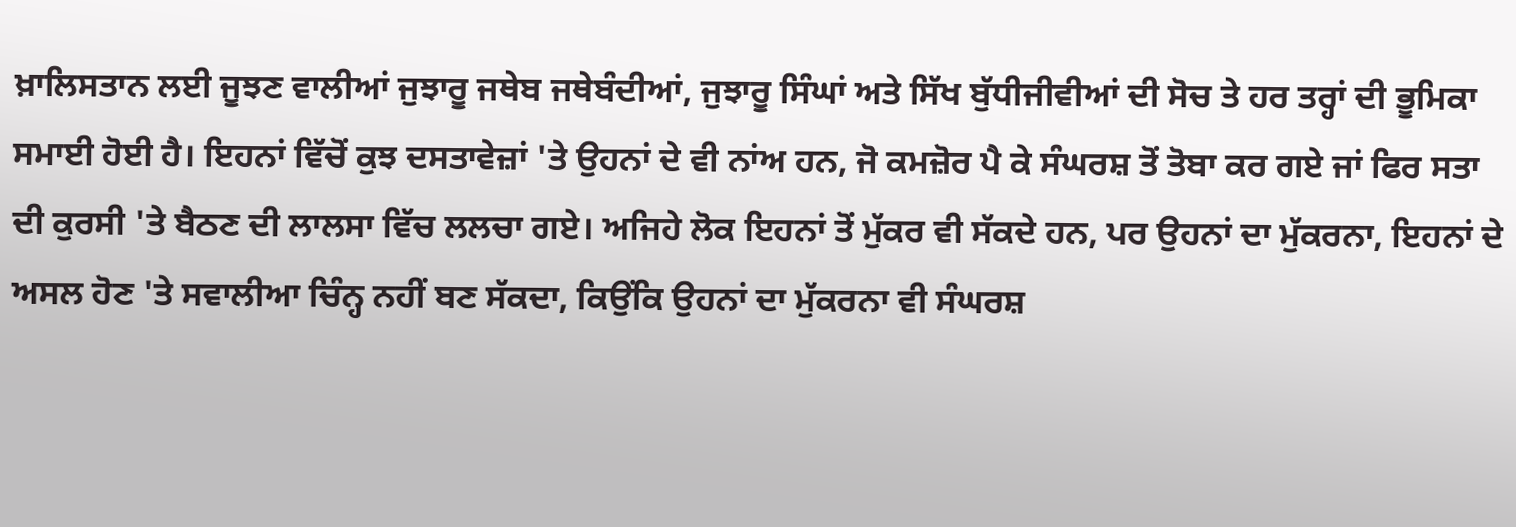ਖ਼ਾਲਿਸਤਾਨ ਲਈ ਜੂਝਣ ਵਾਲੀਆਂ ਜੁਝਾਰੂ ਜਥੇਬ ਜਥੇਬੰਦੀਆਂ, ਜੁਝਾਰੂ ਸਿੰਘਾਂ ਅਤੇ ਸਿੱਖ ਬੁੱਧੀਜੀਵੀਆਂ ਦੀ ਸੋਚ ਤੇ ਹਰ ਤਰ੍ਹਾਂ ਦੀ ਭੂਮਿਕਾ ਸਮਾਈ ਹੋਈ ਹੈ। ਇਹਨਾਂ ਵਿੱਚੋਂ ਕੁਝ ਦਸਤਾਵੇਜ਼ਾਂ 'ਤੇ ਉਹਨਾਂ ਦੇ ਵੀ ਨਾਂਅ ਹਨ, ਜੋ ਕਮਜ਼ੋਰ ਪੈ ਕੇ ਸੰਘਰਸ਼ ਤੋਂ ਤੋਬਾ ਕਰ ਗਏ ਜਾਂ ਫਿਰ ਸਤਾ ਦੀ ਕੁਰਸੀ 'ਤੇ ਬੈਠਣ ਦੀ ਲਾਲਸਾ ਵਿੱਚ ਲਲਚਾ ਗਏ। ਅਜਿਹੇ ਲੋਕ ਇਹਨਾਂ ਤੋਂ ਮੁੱਕਰ ਵੀ ਸੱਕਦੇ ਹਨ, ਪਰ ਉਹਨਾਂ ਦਾ ਮੁੱਕਰਨਾ, ਇਹਨਾਂ ਦੇ ਅਸਲ ਹੋਣ 'ਤੇ ਸਵਾਲੀਆ ਚਿੰਨ੍ਹ ਨਹੀਂ ਬਣ ਸੱਕਦਾ, ਕਿਉਂਕਿ ਉਹਨਾਂ ਦਾ ਮੁੱਕਰਨਾ ਵੀ ਸੰਘਰਸ਼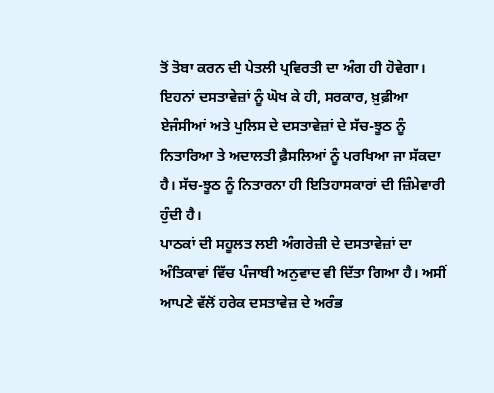ਤੋਂ ਤੋਬਾ ਕਰਨ ਦੀ ਪੇਤਲੀ ਪ੍ਰਵਿਰਤੀ ਦਾ ਅੰਗ ਹੀ ਹੋਵੇਗਾ।
ਇਹਨਾਂ ਦਸਤਾਵੇਜ਼ਾਂ ਨੂੰ ਘੋਖ ਕੇ ਹੀ, ਸਰਕਾਰ, ਖ਼ੁਫ਼ੀਆ ਏਜੰਸੀਆਂ ਅਤੇ ਪੁਲਿਸ ਦੇ ਦਸਤਾਵੇਜ਼ਾਂ ਦੇ ਸੱਚ-ਝੂਠ ਨੂੰ ਨਿਤਾਰਿਆ ਤੇ ਅਦਾਲਤੀ ਫ਼ੈਸਲਿਆਂ ਨੂੰ ਪਰਖਿਆ ਜਾ ਸੱਕਦਾ ਹੈ। ਸੱਚ-ਝੂਠ ਨੂੰ ਨਿਤਾਰਨਾ ਹੀ ਇਤਿਹਾਸਕਾਰਾਂ ਦੀ ਜ਼ਿੰਮੇਵਾਰੀ ਹੁੰਦੀ ਹੈ।
ਪਾਠਕਾਂ ਦੀ ਸਹੂਲਤ ਲਈ ਅੰਗਰੇਜ਼ੀ ਦੇ ਦਸਤਾਵੇਜ਼ਾਂ ਦਾ ਅੰਤਿਕਾਵਾਂ ਵਿੱਚ ਪੰਜਾਬੀ ਅਨੁਵਾਦ ਵੀ ਦਿੱਤਾ ਗਿਆ ਹੈ। ਅਸੀਂ ਆਪਣੇ ਵੱਲੋਂ ਹਰੇਕ ਦਸਤਾਵੇਜ਼ ਦੇ ਅਰੰਭ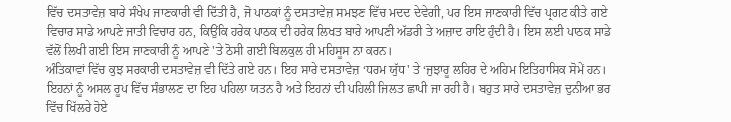ਵਿੱਚ ਦਸਤਾਵੇਜ਼ ਬਾਰੇ ਸੰਖੇਪ ਜਾਣਕਾਰੀ ਵੀ ਦਿੱਤੀ ਹੈ, ਜੋ ਪਾਠਕਾਂ ਨੂੰ ਦਸਤਾਵੇਜ਼ ਸਮਝਣ ਵਿੱਚ ਮਦਦ ਦੇਵੇਗੀ, ਪਰ ਇਸ ਜਾਣਕਾਰੀ ਵਿੱਚ ਪ੍ਰਗਟ ਕੀਤੇ ਗਏ ਵਿਚਾਰ ਸਾਡੇ ਆਪਣੇ ਜਾਤੀ ਵਿਚਾਰ ਹਨ, ਕਿਉਂਕਿ ਹਰੇਕ ਪਾਠਕ ਦੀ ਹਰੇਕ ਲਿਖਤ ਬਾਰੇ ਆਪਣੀ ਅੱਡਰੀ ਤੇ ਅਜ਼ਾਦ ਰਾਇ ਹੁੰਦੀ ਹੈ। ਇਸ ਲਈ ਪਾਠਕ ਸਾਡੇ ਵੱਲੋਂ ਲਿਖੀ ਗਈ ਇਸ ਜਾਣਕਾਰੀ ਨੂੰ ਆਪਣੇ 'ਤੇ ਠੋਸੀ ਗਈ ਬਿਲਕੁਲ ਹੀ ਮਹਿਸੂਸ ਨਾ ਕਰਨ।
ਅੰਤਿਕਾਵਾਂ ਵਿੱਚ ਕੁਝ ਸਰਕਾਰੀ ਦਸਤਾਵੇਜ਼ ਵੀ ਦਿੱਤੇ ਗਏ ਹਨ। ਇਹ ਸਾਰੇ ਦਸਤਾਵੇਜ਼ ‘ਧਰਮ ਯੁੱਧ' ਤੇ ‘ਜੁਝਾਰੂ ਲਹਿਰ ਦੇ ਅਹਿਮ ਇਤਿਹਾਸਿਕ ਸੋਮੇਂ ਹਨ। ਇਹਨਾਂ ਨੂੰ ਅਸਲ ਰੂਪ ਵਿੱਚ ਸੰਭਾਲਣ ਦਾ ਇਹ ਪਹਿਲਾ ਯਤਨ ਹੈ ਅਤੇ ਇਹਨਾਂ ਦੀ ਪਹਿਲੀ ਜਿਲਤ ਛਾਪੀ ਜਾ ਰਹੀ ਹੈ। ਬਹੁਤ ਸਾਰੇ ਦਸਤਾਵੇਜ਼ ਦੁਨੀਆ ਭਰ ਵਿੱਚ ਖਿੱਲਰੇ ਹੋਏ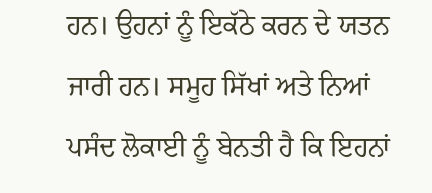ਹਨ। ਉਹਨਾਂ ਨੂੰ ਇਕੱਠੇ ਕਰਨ ਦੇ ਯਤਨ ਜਾਰੀ ਹਨ। ਸਮੂਹ ਸਿੱਖਾਂ ਅਤੇ ਨਿਆਂ ਪਸੰਦ ਲੋਕਾਈ ਨੂੰ ਬੇਨਤੀ ਹੈ ਕਿ ਇਹਨਾਂ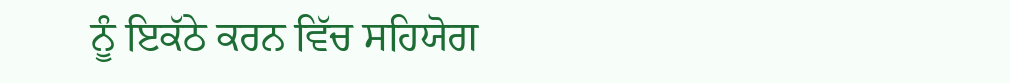ਨੂੰ ਇਕੱਠੇ ਕਰਨ ਵਿੱਚ ਸਹਿਯੋਗ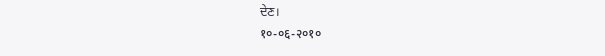ਦੇਣ।
१०-०६-२०१०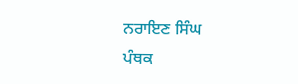ਨਰਾਇਣ ਸਿੰਘ
ਪੰਥਕ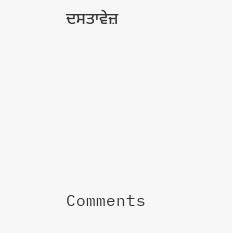ਦਸਤਾਵੇਜ਼





Comments